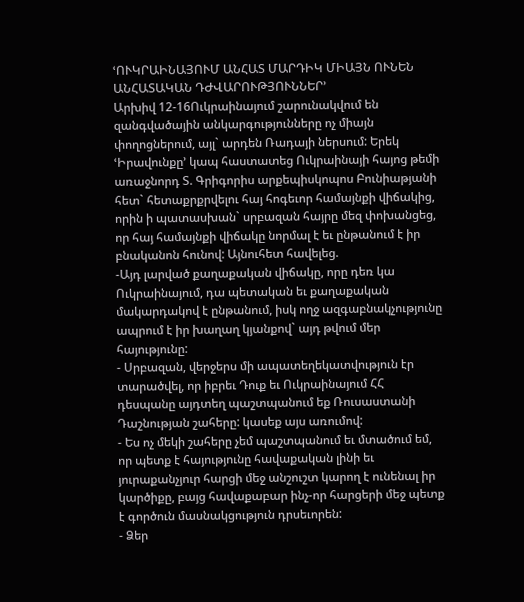ՙՈՒԿՐԱԻՆԱՅՈՒՄ ԱՆՀԱՏ ՄԱՐԴԻԿ ՄԻԱՅՆ ՈՒՆԵՆ ԱՆՀԱՏԱԿԱՆ ԴԺՎԱՐՈՒԹՅՈՒՆՆԵՐ՚
Արխիվ 12-16Ուկրաինայում շարունակվում են զանգվածային անկարգությունները ոչ միայն փողոցներում, այլ` արդեն Ռադայի ներսում: Երեկ ՙԻրավունքը՚ կապ հաստատեց Ուկրաինայի հայոց թեմի առաջնորդ Տ. Գրիգորիս արքեպիսկոպոս Բունիաթյանի հետ` հետաքրքրվելու հայ հոգեւոր համայնքի վիճակից, որին ի պատասխան` սրբազան հայրը մեզ փոխանցեց, որ հայ համայնքի վիճակը նորմալ է եւ ընթանում է իր բնականոն հունով: Այնուհետ հավելեց.
-Այդ լարված քաղաքական վիճակը, որը դեռ կա Ուկրաինայում, դա պետական եւ քաղաքական մակարդակով է ընթանում, իսկ ողջ ազգաբնակչությունը ապրում է իր խաղաղ կյանքով` այդ թվում մեր հայությունը:
- Սրբազան, վերջերս մի ապատեղեկատվություն էր տարածվել, որ իբրեւ Դուք եւ Ուկրաինայում ՀՀ դեսպանը այդտեղ պաշտպանում եք Ռուսաստանի Դաշնության շահերը: կասեք այս առումով:
- Ես ոչ մեկի շահերը չեմ պաշտպանում եւ մտածում եմ, որ պետք է հայությունը հավաքական լինի եւ յուրաքանչյուր հարցի մեջ անշուշտ կարող է ունենալ իր կարծիքը, բայց հավաքաբար ինչ-որ հարցերի մեջ պետք է գործուն մասնակցություն դրսեւորեն:
- Ձեր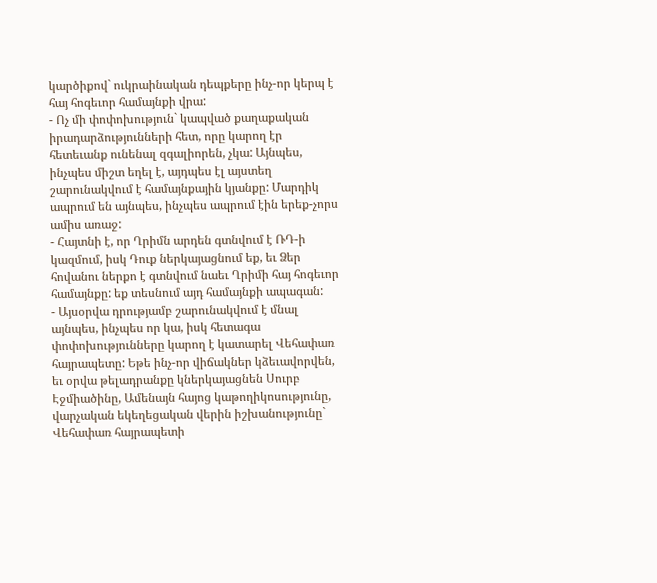կարծիքով` ուկրաինական դեպքերը ինչ-որ կերպ է հայ հոգեւոր համայնքի վրա:
- Ոչ մի փոփոխություն` կապված քաղաքական իրադարձությունների հետ, որը կարող էր հետեւանք ունենալ զգալիորեն, չկա: Այնպես, ինչպես միշտ եղել է, այդպես էլ այստեղ շարունակվում է համայնքային կյանքը: Մարդիկ ապրում են այնպես, ինչպես ապրում էին երեք-չորս ամիս առաջ:
- Հայտնի է, որ Ղրիմն արդեն գտնվում է ՌԴ-ի կազմում, իսկ Դուք ներկայացնում եք, եւ Ձեր հովանու ներքո է գտնվում նաեւ Ղրիմի հայ հոգեւոր համայնքը: եք տեսնում այդ համայնքի ապագան:
- Այսօրվա դրությամբ շարունակվում է մնալ այնպես, ինչպես որ կա, իսկ հետագա փոփոխությունները կարող է կատարել Վեհափառ հայրապետը: Եթե ինչ-որ վիճակներ կձեւավորվեն, եւ օրվա թելադրանքը կներկայացնեն Սուրբ Էջմիածինը, Ամենայն հայոց կաթողիկոսությունը, վարչական եկեղեցական վերին իշխանությունը` Վեհափառ հայրապետի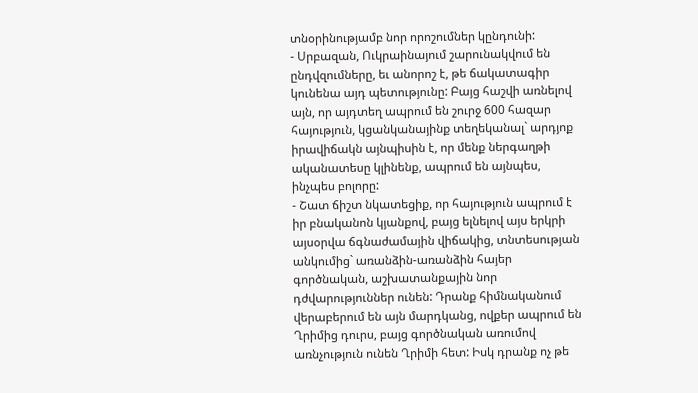տնօրինությամբ նոր որոշումներ կընդունի:
- Սրբազան, Ուկրաինայում շարունակվում են ընդվզումները, եւ անորոշ է, թե ճակատագիր կունենա այդ պետությունը: Բայց հաշվի առնելով այն, որ այդտեղ ապրում են շուրջ 600 հազար հայություն, կցանկանայինք տեղեկանալ` արդյոք իրավիճակն այնպիսին է, որ մենք ներգաղթի ականատեսը կլինենք, ապրում են այնպես, ինչպես բոլորը:
- Շատ ճիշտ նկատեցիք, որ հայություն ապրում է իր բնականոն կյանքով, բայց ելնելով այս երկրի այսօրվա ճգնաժամային վիճակից, տնտեսության անկումից` առանձին-առանձին հայեր գործնական, աշխատանքային նոր դժվարություններ ունեն: Դրանք հիմնականում վերաբերում են այն մարդկանց, ովքեր ապրում են Ղրիմից դուրս, բայց գործնական առումով առնչություն ունեն Ղրիմի հետ: Իսկ դրանք ոչ թե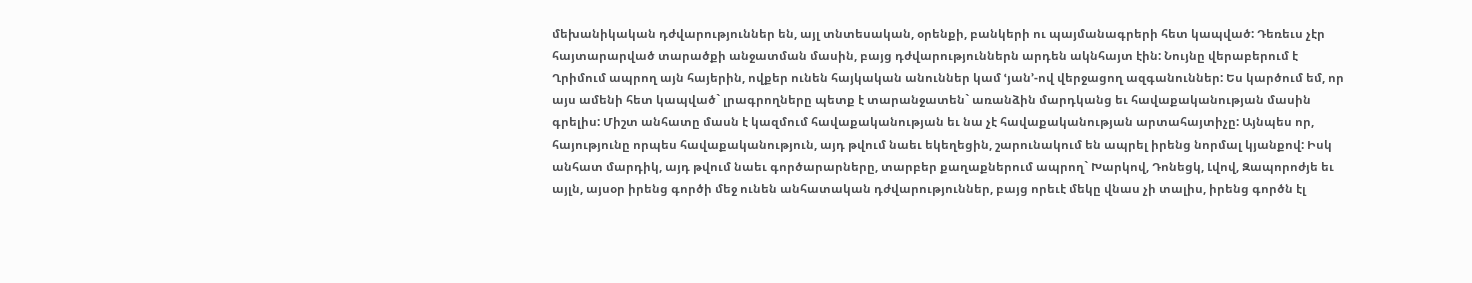մեխանիկական դժվարություններ են, այլ տնտեսական, օրենքի, բանկերի ու պայմանագրերի հետ կապված: Դեռեւս չէր հայտարարված տարածքի անջատման մասին, բայց դժվարություններն արդեն ակնհայտ էին: Նույնը վերաբերում է Ղրիմում ապրող այն հայերին, ովքեր ունեն հայկական անուններ կամ ՙյան՚-ով վերջացող ազգանուններ: Ես կարծում եմ, որ այս ամենի հետ կապված` լրագրողները պետք է տարանջատեն` առանձին մարդկանց եւ հավաքականության մասին գրելիս: Միշտ անհատը մասն է կազմում հավաքականության եւ նա չէ հավաքականության արտահայտիչը: Այնպես որ, հայությունը որպես հավաքականություն, այդ թվում նաեւ եկեղեցին, շարունակում են ապրել իրենց նորմալ կյանքով: Իսկ անհատ մարդիկ, այդ թվում նաեւ գործարարները, տարբեր քաղաքներում ապրող` Խարկով, Դոնեցկ, Լվով, Զապորոժյե եւ այլն, այսօր իրենց գործի մեջ ունեն անհատական դժվարություններ, բայց որեւէ մեկը վնաս չի տալիս, իրենց գործն էլ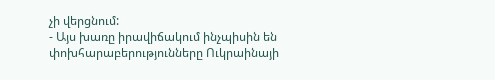չի վերցնում:
- Այս խառը իրավիճակում ինչպիսին են փոխհարաբերությունները Ուկրաինայի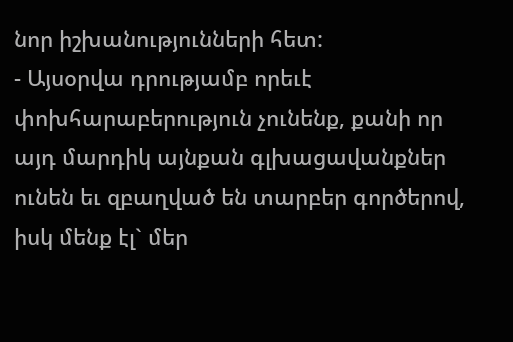նոր իշխանությունների հետ:
- Այսօրվա դրությամբ որեւէ փոխհարաբերություն չունենք, քանի որ այդ մարդիկ այնքան գլխացավանքներ ունեն եւ զբաղված են տարբեր գործերով, իսկ մենք էլ` մեր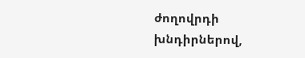ժողովրդի խնդիրներով,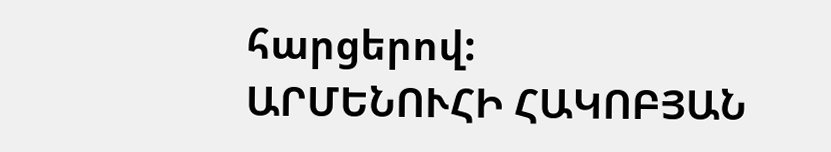հարցերով:
ԱՐՄԵՆՈՒՀԻ ՀԱԿՈԲՅԱՆ